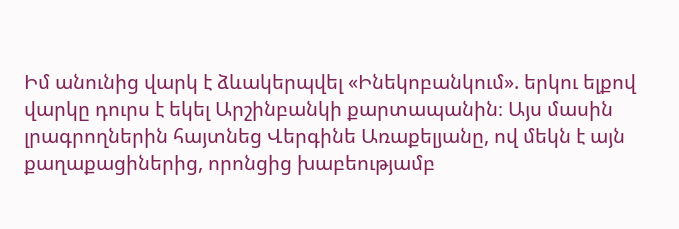Իմ անունից վարկ է ձևակերպվել «Ինեկոբանկում». երկու ելքով վարկը դուրս է եկել Արշինբանկի քարտապանին։ Այս մասին լրագրողներին հայտնեց Վերգինե Առաքելյանը, ով մեկն է այն քաղաքացիներից, որոնցից խաբեությամբ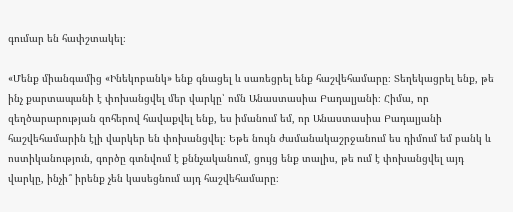գումար են հափշտակել։

«Մենք միանգամից «Ինեկոբանկ» ենք գնացել և սառեցրել ենք հաշվեհամարը։ Տեղեկացրել ենք, թե ինչ քարտապանի է փոխանցվել մեր վարկը՝ ոմն Անաստասիա Բադալյանի։ Հիմա, որ զեղծարարության զոհերով հավաքվել ենք, ես իմանում եմ, որ Անաստասիա Բադալյանի հաշվեհամարին էլի վարկեր են փոխանցվել։ Եթե նույն ժամանակաշրջանում ես դիմում եմ բանկ և ոստիկանություն, գործը գտնվում է քննչականում, ցույց ենք տալիս, թե ում է փոխանցվել այդ վարկը, ինչի՞ իրենք չեն կասեցնում այդ հաշվեհամարը։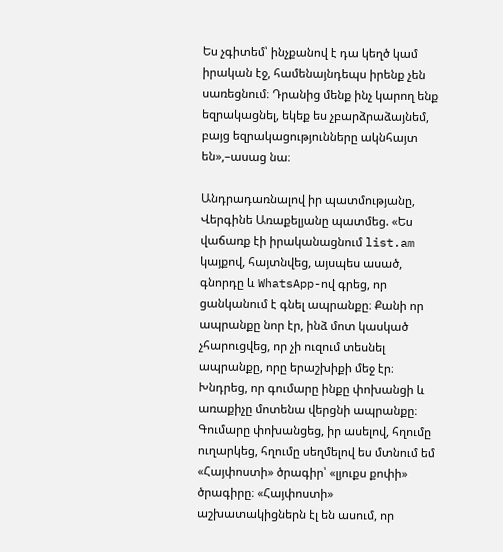Ես չգիտեմ՝ ինչքանով է դա կեղծ կամ իրական էջ, համենայնդեպս իրենք չեն սառեցնում։ Դրանից մենք ինչ կարող ենք եզրակացնել, եկեք ես չբարձրաձայնեմ, բայց եզրակացությունները ակնհայտ են»,–ասաց նա։

Անդրադառնալով իր պատմությանը, Վերգինե Առաքելյանը պատմեց. «Ես վաճառք էի իրականացնում list.am կայքով, հայտնվեց, այսպես ասած, գնորդը և WhatsApp-ով գրեց, որ ցանկանում է գնել ապրանքը։ Քանի որ ապրանքը նոր էր, ինձ մոտ կասկած չհարուցվեց, որ չի ուզում տեսնել ապրանքը, որը երաշխիքի մեջ էր։ Խնդրեց, որ գումարը ինքը փոխանցի և առաքիչը մոտենա վերցնի ապրանքը։ Գումարը փոխանցեց, իր ասելով, հղումը ուղարկեց, հղումը սեղմելով ես մտնում եմ «Հայփոստի» ծրագիր՝ «լյուքս քոփի» ծրագիրը։ «Հայփոստի» աշխատակիցներն էլ են ասում, որ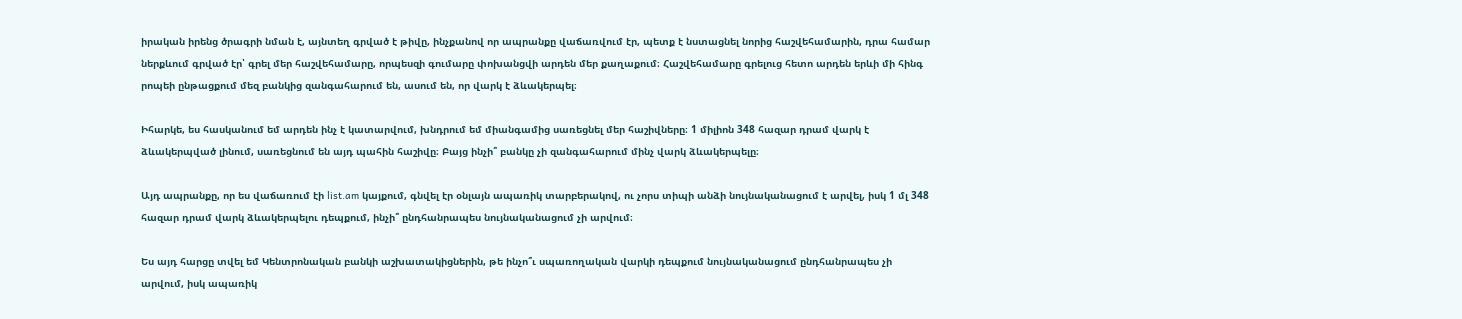իրական իրենց ծրագրի նման է, այնտեղ գրված է թիվը, ինչքանով որ ապրանքը վաճառվում էր, պետք է նստացնել նորից հաշվեհամարին, դրա համար ներքևում գրված էր՝ գրել մեր հաշվեհամարը, որպեսզի գումարը փոխանցվի արդեն մեր քաղաքում։ Հաշվեհամարը գրելուց հետո արդեն երևի մի հինգ րոպեի ընթացքում մեզ բանկից զանգահարում են, ասում են, որ վարկ է ձևակերպել։

Իհարկե, ես հասկանում եմ արդեն ինչ է կատարվում, խնդրում եմ միանգամից սառեցնել մեր հաշիվները։ 1 միլիոն 348 հազար դրամ վարկ է ձևակերպված լինում, սառեցնում են այդ պահին հաշիվը։ Բայց ինչի՞ բանկը չի զանգահարում մինչ վարկ ձևակերպելը։

Այդ ապրանքը, որ ես վաճառում էի list.am կայքում, գնվել էր օնլայն ապառիկ տարբերակով, ու չորս տիպի անձի նույնականացում է արվել, իսկ 1 մլ 348 հազար դրամ վարկ ձևակերպելու դեպքում, ինչի՞ ընդհանրապես նույնականացում չի արվում։

Ես այդ հարցը տվել եմ Կենտրոնական բանկի աշխատակիցներին, թե ինչո՞ւ սպառողական վարկի դեպքում նույնականացում ընդհանրապես չի արվում, իսկ ապառիկ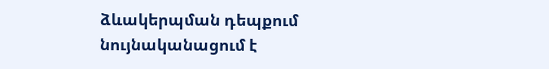ձևակերպման դեպքում նույնականացում է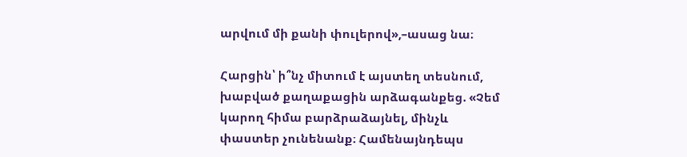արվում մի քանի փուլերով»,–ասաց նա։

Հարցին՝ ի՞նչ միտում է այստեղ տեսնում, խաբված քաղաքացին արձագանքեց. «Չեմ կարող հիմա բարձրաձայնել, մինչև փաստեր չունենանք։ Համենայնդեպս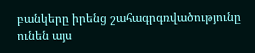բանկերը իրենց շահագրգռվածությունը ունեն այս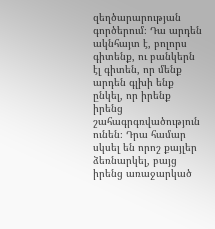զեղծարարության գործերում։ Դա արդեն ակնհայտ է, բոլորս գիտենք, ու բանկերն էլ գիտեն, որ մենք արդեն գլխի ենք ընկել, որ իրենք իրենց շահագրգռվածություն ունեն։ Դրա համար սկսել են որոշ քայլեր ձեռնարկել, բայց իրենց առաջարկած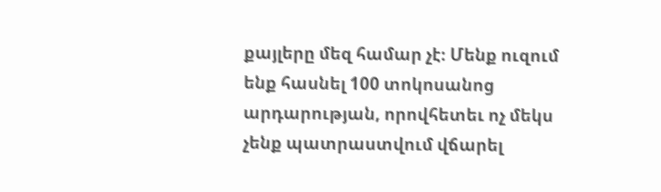քայլերը մեզ համար չէ։ Մենք ուզում ենք հասնել 100 տոկոսանոց արդարության, որովհետեւ ոչ մեկս չենք պատրաստվում վճարել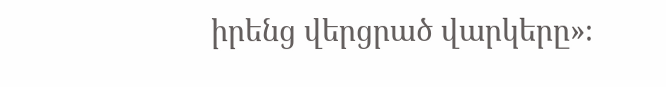իրենց վերցրած վարկերը»։